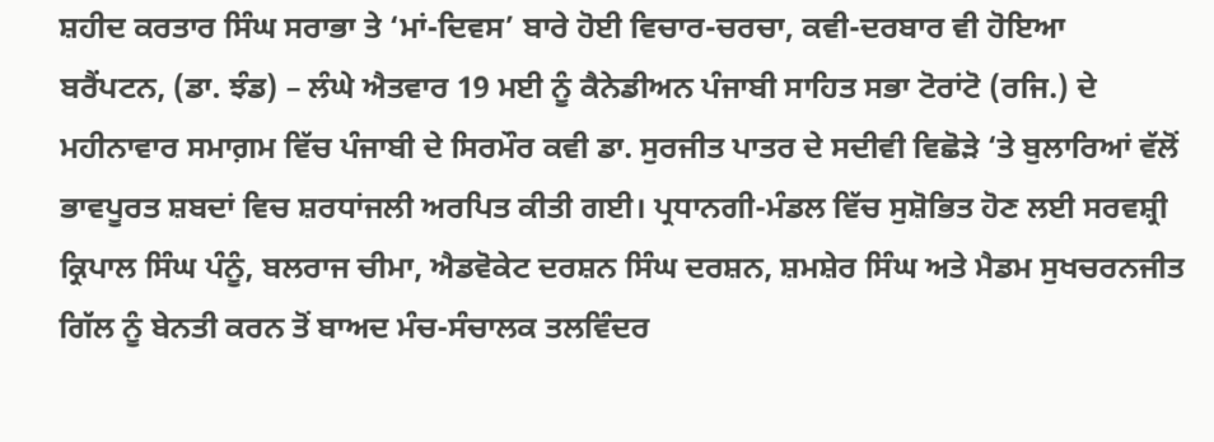ਸ਼ਹੀਦ ਕਰਤਾਰ ਸਿੰਘ ਸਰਾਭਾ ਤੇ ‘ਮਾਂ-ਦਿਵਸ’ ਬਾਰੇ ਹੋਈ ਵਿਚਾਰ-ਚਰਚਾ, ਕਵੀ-ਦਰਬਾਰ ਵੀ ਹੋਇਆ
ਬਰੈਂਪਟਨ, (ਡਾ. ਝੰਡ) – ਲੰਘੇ ਐਤਵਾਰ 19 ਮਈ ਨੂੰ ਕੈਨੇਡੀਅਨ ਪੰਜਾਬੀ ਸਾਹਿਤ ਸਭਾ ਟੋਰਾਂਟੋ (ਰਜਿ.) ਦੇ ਮਹੀਨਾਵਾਰ ਸਮਾਗ਼ਮ ਵਿੱਚ ਪੰਜਾਬੀ ਦੇ ਸਿਰਮੌਰ ਕਵੀ ਡਾ. ਸੁਰਜੀਤ ਪਾਤਰ ਦੇ ਸਦੀਵੀ ਵਿਛੋੜੇ ‘ਤੇ ਬੁਲਾਰਿਆਂ ਵੱਲੋਂ ਭਾਵਪੂਰਤ ਸ਼ਬਦਾਂ ਵਿਚ ਸ਼ਰਧਾਂਜਲੀ ਅਰਪਿਤ ਕੀਤੀ ਗਈ। ਪ੍ਰਧਾਨਗੀ-ਮੰਡਲ ਵਿੱਚ ਸੁਸ਼ੋਭਿਤ ਹੋਣ ਲਈ ਸਰਵਸ਼੍ਰੀ ਕ੍ਰਿਪਾਲ ਸਿੰਘ ਪੰਨੂੰ, ਬਲਰਾਜ ਚੀਮਾ, ਐਡਵੋਕੇਟ ਦਰਸ਼ਨ ਸਿੰਘ ਦਰਸ਼ਨ, ਸ਼ਮਸ਼ੇਰ ਸਿੰਘ ਅਤੇ ਮੈਡਮ ਸੁਖਚਰਨਜੀਤ ਗਿੱਲ ਨੂੰ ਬੇਨਤੀ ਕਰਨ ਤੋਂ ਬਾਅਦ ਮੰਚ-ਸੰਚਾਲਕ ਤਲਵਿੰਦਰ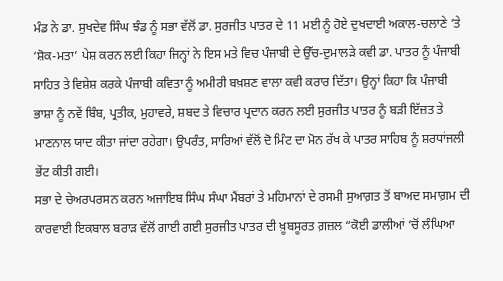ਮੰਡ ਨੇ ਡਾ. ਸੁਖਦੇਵ ਸਿੰਘ ਝੰਡ ਨੂੰ ਸਭਾ ਵੱਲੋਂ ਡਾ. ਸੁਰਜੀਤ ਪਾਤਰ ਦੇ 11 ਮਈ ਨੂੰ ਹੋਏ ਦੁਖਦਾਈ ਅਕਾਲ-ਚਲਾਣੇ ‘ਤੇ ‘ਸ਼ੋਕ-ਮਤਾ’ ਪੇਸ਼ ਕਰਨ ਲਈ ਕਿਹਾ ਜਿਨ੍ਹਾਂ ਨੇ ਇਸ ਮਤੇ ਵਿਚ ਪੰਜਾਬੀ ਦੇ ਉੱਚ-ਦੁਮਾਲੜੇ ਕਵੀ ਡਾ. ਪਾਤਰ ਨੂੰ ਪੰਜਾਬੀ ਸਾਹਿਤ ਤੇ ਵਿਸ਼ੇਸ਼ ਕਰਕੇ ਪੰਜਾਬੀ ਕਵਿਤਾ ਨੂੰ ਅਮੀਰੀ ਬਖ਼ਸ਼ਣ ਵਾਲਾ ਕਵੀ ਕਰਾਰ ਦਿੱਤਾ। ਉਨ੍ਹਾਂ ਕਿਹਾ ਕਿ ਪੰਜਾਬੀ ਭਾਸ਼ਾ ਨੂੰ ਨਵੇਂ ਬਿੰਬ, ਪ੍ਰਤੀਕ, ਮੁਹਾਵਰੇ, ਸ਼ਬਦ ਤੇ ਵਿਚਾਰ ਪ੍ਰਦਾਨ ਕਰਨ ਲਈ ਸੁਰਜੀਤ ਪਾਤਰ ਨੂੰ ਬੜੀ ਇੱਜ਼ਤ ਤੇ ਮਾਣਨਾਲ ਯਾਦ ਕੀਤਾ ਜਾਂਦਾ ਰਹੇਗਾ। ਉਪਰੰਤ, ਸਾਰਿਆਂ ਵੱਲੋਂ ਦੋ ਮਿੰਟ ਦਾ ਮੋਨ ਰੱਖ ਕੇ ਪਾਤਰ ਸਾਹਿਬ ਨੂੰ ਸ਼ਰਧਾਂਜਲੀ ਭੇਂਟ ਕੀਤੀ ਗਈ।
ਸਭਾ ਦੇ ਚੇਅਰਪਰਸਨ ਕਰਨ ਅਜਾਇਬ ਸਿੰਘ ਸੰਘਾ ਮੈਂਬਰਾਂ ਤੇ ਮਹਿਮਾਨਾਂ ਦੇ ਰਸਮੀ ਸੁਆਗ਼ਤ ਤੋਂ ਬਾਅਦ ਸਮਾਗ਼ਮ ਦੀ ਕਾਰਵਾਈ ਇਕਬਾਲ ਬਰਾੜ ਵੱਲੋਂ ਗਾਈ ਗਈ ਸੁਰਜੀਤ ਪਾਤਰ ਦੀ ਖ਼ੂਬਸੂਰਤ ਗ਼ਜ਼ਲ “ਕੋਈ ਡਾਲੀਆਂ ‘ਚੋਂ ਲੰਘਿਆ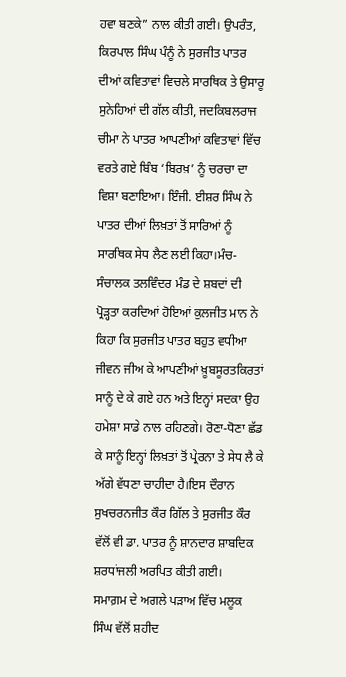ਹਵਾ ਬਣਕੇ” ਨਾਲ ਕੀਤੀ ਗਈ। ਉਪਰੰਤ, ਕਿਰਪਾਲ ਸਿੰਘ ਪੰਨੂੰ ਨੇ ਸੁਰਜੀਤ ਪਾਤਰ ਦੀਆਂ ਕਵਿਤਾਵਾਂ ਵਿਚਲੇ ਸਾਰਥਿਕ ਤੇ ਉਸਾਰੂ ਸੁਨੇਹਿਆਂ ਦੀ ਗੱਲ ਕੀਤੀ, ਜਦਕਿਬਲਰਾਜ ਚੀਮਾ ਨੇ ਪਾਤਰ ਆਪਣੀਆਂ ਕਵਿਤਾਵਾਂ ਵਿੱਚ ਵਰਤੇ ਗਏ ਬਿੰਬ ‘ਬਿਰਖ਼’ ਨੂੰ ਚਰਚਾ ਦਾ ਵਿਸ਼ਾ ਬਣਾਇਆ। ਇੰਜੀ. ਈਸ਼ਰ ਸਿੰਘ ਨੇ ਪਾਤਰ ਦੀਆਂ ਲਿਖ਼ਤਾਂ ਤੋਂ ਸਾਰਿਆਂ ਨੂੰ ਸਾਰਥਿਕ ਸੇਧ ਲੈਣ ਲਈ ਕਿਹਾ।ਮੰਚ-ਸੰਚਾਲਕ ਤਲਵਿੰਦਰ ਮੰਡ ਦੇ ਸ਼ਬਦਾਂ ਦੀ ਪ੍ਰੋੜ੍ਹਤਾ ਕਰਦਿਆਂ ਹੋਇਆਂ ਕੁਲਜੀਤ ਮਾਨ ਨੇ ਕਿਹਾ ਕਿ ਸੁਰਜੀਤ ਪਾਤਰ ਬਹੁਤ ਵਧੀਆ ਜੀਵਨ ਜੀਅ ਕੇ ਆਪਣੀਆਂ ਖ਼ੂਬਸੂਰਤਕਿਰਤਾਂ ਸਾਨੂੰ ਦੇ ਕੇ ਗਏ ਹਨ ਅਤੇ ਇਨ੍ਹਾਂ ਸਦਕਾ ਉਹ ਹਮੇਸ਼ਾ ਸਾਡੇ ਨਾਲ ਰਹਿਣਗੇ। ਰੋਣਾ-ਧੋਣਾ ਛੱਡ ਕੇ ਸਾਨੂੰ ਇਨ੍ਹਾਂ ਲਿਖ਼ਤਾਂ ਤੋਂ ਪ੍ਰੇਰਨਾ ਤੇ ਸੇਧ ਲੈ ਕੇ ਅੱਗੇ ਵੱਧਣਾ ਚਾਹੀਦਾ ਹੈ।ਇਸ ਦੌਰਾਨ ਸੁਖਚਰਨਜੀਤ ਕੌਰ ਗਿੱਲ ਤੇ ਸੁਰਜੀਤ ਕੌਰ ਵੱਲੋਂ ਵੀ ਡਾ. ਪਾਤਰ ਨੂੰ ਸ਼ਾਨਦਾਰ ਸ਼ਾਬਦਿਕ ਸ਼ਰਧਾਂਜਲੀ ਅਰਪਿਤ ਕੀਤੀ ਗਈ।
ਸਮਾਗ਼ਮ ਦੇ ਅਗਲੇ ਪੜਾਅ ਵਿੱਚ ਮਲੂਕ ਸਿੰਘ ਵੱਲੋਂ ਸ਼ਹੀਦ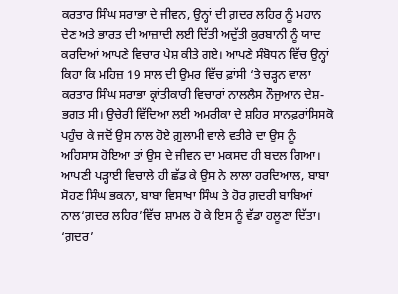ਕਰਤਾਰ ਸਿੰਘ ਸਰਾਭਾ ਦੇ ਜੀਵਨ, ਉਨ੍ਹਾਂ ਦੀ ਗ਼ਦਰ ਲਹਿਰ ਨੂੰ ਮਹਾਨ ਦੇਣ ਅਤੇ ਭਾਰਤ ਦੀ ਆਜ਼ਾਦੀ ਲਈ ਦਿੱਤੀ ਅਦੁੱਤੀ ਕੁਰਬਾਨੀ ਨੂੰ ਯਾਦ ਕਰਦਿਆਂ ਆਪਣੇ ਵਿਚਾਰ ਪੇਸ਼ ਕੀਤੇ ਗਏ। ਆਪਣੇ ਸੰਬੋਧਨ ਵਿੱਚ ਉਨ੍ਹਾਂ ਕਿਹਾ ਕਿ ਮਹਿਜ਼ 19 ਸਾਲ ਦੀ ਉਮਰ ਵਿੱਚ ਫ਼ਾਂਸੀ ‘ਤੇ ਚੜ੍ਹਨ ਵਾਲਾ ਕਰਤਾਰ ਸਿੰਘ ਸਰਾਭਾ ਕ੍ਰਾਂਤੀਕਾਰੀ ਵਿਚਾਰਾਂ ਨਾਲਲੈਸ ਨੌਜੁਆਨ ਦੇਸ਼-ਭਗਤ ਸੀ। ਉਚੇਰੀ ਵਿੱਦਿਆ ਲਈ ਅਮਰੀਕਾ ਦੇ ਸ਼ਹਿਰ ਸਾਨਫ਼ਰਾਂਸਿਸਕੋ ਪਹੁੰਚ ਕੇ ਜਦੋਂ ਉਸ ਨਾਲ ਹੋਏ ਗ਼ੁਲਾਮੀ ਵਾਲੇ ਵਤੀਰੇ ਦਾ ਉਸ ਨੂੰ ਅਹਿਸਾਸ ਹੋਇਆ ਤਾਂ ਉਸ ਦੇ ਜੀਵਨ ਦਾ ਮਕਸਦ ਹੀ ਬਦਲ ਗਿਆ। ਆਪਣੀ ਪੜ੍ਹਾਈ ਵਿਚਾਲੇ ਹੀ ਛੱਡ ਕੇ ਉਸ ਨੇ ਲਾਲਾ ਹਰਦਿਆਲ, ਬਾਬਾ ਸੋਹਣ ਸਿੰਘ ਭਕਨਾ, ਬਾਬਾ ਵਿਸਾਖਾ ਸਿੰਘ ਤੇ ਹੋਰ ਗ਼ਦਰੀ ਬਾਬਿਆਂ ਨਾਲ‘ਗ਼ਦਰ ਲਹਿਰ’ਵਿੱਚ ਸ਼ਾਮਲ ਹੋ ਕੇ ਇਸ ਨੂੰ ਵੱਡਾ ਹਲੂਣਾ ਦਿੱਤਾ। ‘ਗ਼ਦਰ’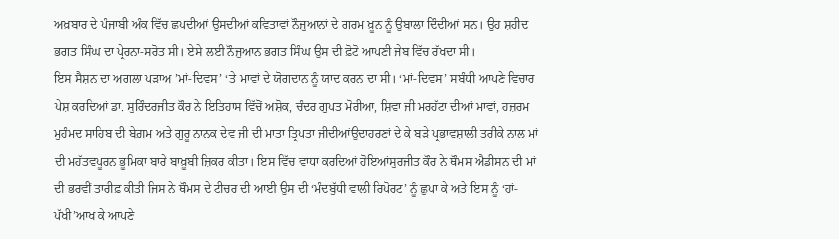ਅਖ਼ਬਾਰ ਦੇ ਪੰਜਾਬੀ ਅੰਕ ਵਿੱਚ ਛਪਦੀਆਂ ਉਸਦੀਆਂ ਕਵਿਤਾਵਾਂ ਨੌਜੁਆਨਾਂ ਦੇ ਗਰਮ ਖ਼ੂਨ ਨੂੰ ਉਬਾਲਾ ਦਿੰਦੀਆਂ ਸਨ। ਉਹ ਸ਼ਹੀਦ ਭਗਤ ਸਿੰਘ ਦਾ ਪ੍ਰੇਰਨਾ-ਸਰੋਤ ਸੀ। ਏਸੇ ਲਈ ਨੌਜੁਆਨ ਭਗਤ ਸਿੰਘ ਉਸ ਦੀ ਫ਼ੋਟੋ ਆਪਣੀ ਜੇਬ ਵਿੱਚ ਰੱਖਦਾ ਸੀ।
ਇਸ ਸੈਸ਼ਨ ਦਾ ਅਗਲਾ ਪੜਾਅ ’ਮਾਂ-ਦਿਵਸ’ ‘ਤੇ ਮਾਵਾਂ ਦੇ ਯੋਗਦਾਨ ਨੂੰ ਯਾਦ ਕਰਨ ਦਾ ਸੀ। ‘ਮਾਂ-ਦਿਵਸ’ ਸਬੰਧੀ ਆਪਣੇ ਵਿਚਾਰ ਪੇਸ਼ ਕਰਦਿਆਂ ਡਾ. ਸੁਰਿੰਦਰਜੀਤ ਕੌਰ ਨੇ ਇਤਿਹਾਸ ਵਿੱਚੋਂ ਅਸ਼ੋਕ, ਚੰਦਰ ਗੁਪਤ ਮੋਰੀਆ, ਸ਼ਿਵਾ ਜੀ ਮਰਹੱਟਾ ਦੀਆਂ ਮਾਵਾਂ, ਹਜ਼ਰਮ ਮੁਹੰਮਦ ਸਾਹਿਬ ਦੀ ਬੇਗ਼ਮ ਅਤੇ ਗੁਰੂ ਨਾਨਕ ਦੇਵ ਜੀ ਦੀ ਮਾਤਾ ਤ੍ਰਿਪਤਾ ਜੀਦੀਆਂਉਦਾਹਰਣਾਂ ਦੇ ਕੇ ਬੜੇ ਪ੍ਰਭਾਵਸ਼ਾਲੀ ਤਰੀਕੇ ਨਾਲ ਮਾਂ ਦੀ ਮਹੱਤਵਪੂਰਨ ਭੂਮਿਕਾ ਬਾਰੇ ਬਾਖ਼ੂਬੀ ਜ਼ਿਕਰ ਕੀਤਾ। ਇਸ ਵਿੱਚ ਵਾਧਾ ਕਰਦਿਆਂ ਹੋਇਆਂਸੁਰਜੀਤ ਕੌਰ ਨੇ ਥੌਮਸ ਐਡੀਸਨ ਦੀ ਮਾਂ ਦੀ ਭਰਵੀਂ ਤਾਰੀਫ਼ ਕੀਤੀ ਜਿਸ ਨੇ ਥੌਮਸ ਦੇ ਟੀਚਰ ਦੀ ਆਈ ਉਸ ਦੀ ‘ਮੰਦਬੁੱਧੀ ਵਾਲੀ ਰਿਪੋਰਟ’ ਨੂੰ ਛੁਪਾ ਕੇ ਅਤੇ ਇਸ ਨੂੰ ‘ਹਾਂ-ਪੱਖੀ’ਆਖ ਕੇ ਆਪਣੇ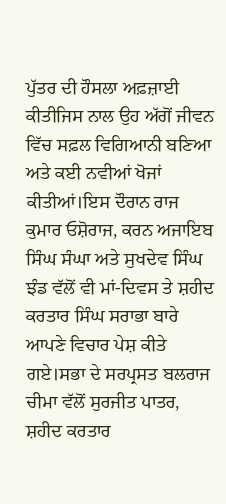ਪੁੱਤਰ ਦੀ ਹੌਸਲਾ ਅਫ਼ਜ਼ਾਈ ਕੀਤੀਜਿਸ ਨਾਲ ਉਹ ਅੱਗੋਂ ਜੀਵਨ ਵਿੱਚ ਸਫ਼ਲ ਵਿਗਿਆਨੀ ਬਣਿਆ ਅਤੇ ਕਈ ਨਵੀਆਂ ਖੋਜਾਂ ਕੀਤੀਆਂ।ਇਸ ਦੌਰਾਨ ਰਾਜ ਕੁਮਾਰ ਓਸ਼ੋਰਾਜ, ਕਰਨ ਅਜਾਇਬ ਸਿੰਘ ਸੰਘਾ ਅਤੇ ਸੁਖਦੇਵ ਸਿੰਘ ਝੰਡ ਵੱਲੋਂ ਵੀ ਮਾਂ-ਦਿਵਸ ਤੇ ਸ਼ਹੀਦ ਕਰਤਾਰ ਸਿੰਘ ਸਰਾਭਾ ਬਾਰੇ ਆਪਣੇ ਵਿਚਾਰ ਪੇਸ਼ ਕੀਤੇ ਗਏ।ਸਭਾ ਦੇ ਸਰਪ੍ਰਸਤ ਬਲਰਾਜ ਚੀਮਾ ਵੱਲੋਂ ਸੁਰਜੀਤ ਪਾਤਰ, ਸ਼ਹੀਦ ਕਰਤਾਰ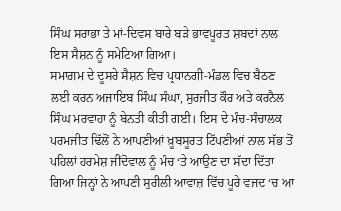ਸਿੰਘ ਸਰਾਭਾ ਤੇ ਮਾਂ-ਦਿਵਸ ਬਾਰੇ ਬੜੇ ਭਾਵਪੂਰਤ ਸ਼ਬਦਾਂ ਨਾਲ ਇਸ ਸੈਸ਼ਨ ਨੂੰ ਸਮੇਟਿਆ ਗਿਆ।
ਸਮਾਗ਼ਮ ਦੇ ਦੂਸਰੇ ਸੈਸ਼ਨ ਵਿਚ ਪ੍ਰਧਾਨਗੀ-ਮੰਡਲ ਵਿਚ ਬੈਠਣ ਲਈ ਕਰਨ ਅਜਾਇਬ ਸਿੰਘ ਸੰਘਾ, ਸੁਰਜੀਤ ਕੌਰ ਅਤੇ ਕਰਨੈਲ ਸਿੰਘ ਮਰਵਾਹਾ ਨੂੰ ਬੇਨਤੀ ਕੀਤੀ ਗਈ। ਇਸ ਦੇ ਮੰਚ-ਸੰਚਾਲਕ ਪਰਮਜੀਤ ਢਿੱਲੋਂ ਨੇ ਆਪਣੀਆਂ ਖ਼ੂਬਸੂਰਤ ਟਿੱਪਣੀਆਂ ਨਾਲ ਸੱਭ ਤੋਂ ਪਹਿਲਾਂ ਹਰਮੇਸ਼ ਜੀਂਦੋਵਾਲ ਨੂੰ ਮੰਚ ‘ਤੇ ਆਉਣ ਦਾ ਸੱਦਾ ਦਿੱਤਾ ਗਿਆ ਜਿਨ੍ਹਾਂ ਨੇ ਆਪਣੀ ਸੁਰੀਲੀ ਆਵਾਜ਼ ਵਿੱਚ ਪੂਰੇ ਵਜਦ ‘ਚ ਆ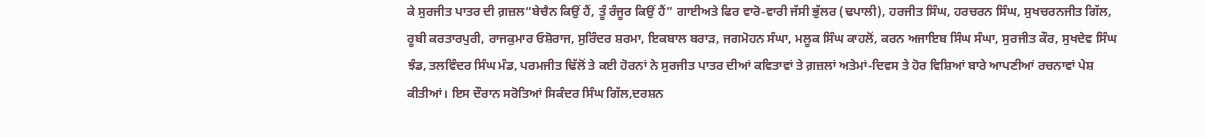ਕੇ ਸੁਰਜੀਤ ਪਾਤਰ ਦੀ ਗ਼ਜ਼ਲ“ਬੇਚੈਨ ਕਿਉਂ ਹੈਂ, ਤੂੰ ਰੰਜੂਰ ਕਿਉਂ ਹੈਂ” ਗਾਈਅਤੇ ਫਿਰ ਵਾਰੋ-ਵਾਰੀ ਜੱਸੀ ਭੁੱਲਰ (ਢਪਾਲੀ), ਹਰਜੀਤ ਸਿੰਘ, ਹਰਚਰਨ ਸਿੰਘ, ਸੁਖਚਰਨਜੀਤ ਗਿੱਲ, ਰੂਬੀ ਕਰਤਾਰਪੁਰੀ, ਰਾਜਕੁਮਾਰ ਓਸ਼ੋਰਾਜ, ਸੁਰਿੰਦਰ ਸ਼ਰਮਾ, ਇਕਬਾਲ ਬਰਾੜ, ਜਗਮੋਹਨ ਸੰਘਾ, ਮਲੂਕ ਸਿੰਘ ਕਾਹਲੋਂ, ਕਰਨ ਅਜਾਇਬ ਸਿੰਘ ਸੰਘਾ, ਸੁਰਜੀਤ ਕੌਰ, ਸੁਖਦੇਵ ਸਿੰਘ ਝੰਡ, ਤਲਵਿੰਦਰ ਸਿੰਘ ਮੰਡ, ਪਰਮਜੀਤ ਢਿੱਲੋਂ ਤੇ ਕਈ ਹੋਰਨਾਂ ਨੇ ਸੁਰਜੀਤ ਪਾਤਰ ਦੀਆਂ ਕਵਿਤਾਵਾਂ ਤੇ ਗ਼ਜ਼ਲਾਂ ਅਤੇਮਾਂ-ਦਿਵਸ ਤੇ ਹੋਰ ਵਿਸ਼ਿਆਂ ਬਾਰੇ ਆਪਣੀਆਂ ਰਚਨਾਵਾਂ ਪੇਸ਼ ਕੀਤੀਆਂ। ਇਸ ਦੌਰਾਨ ਸਰੋਤਿਆਂ ਸਿਕੰਦਰ ਸਿੰਘ ਗਿੱਲ,ਦਰਸ਼ਨ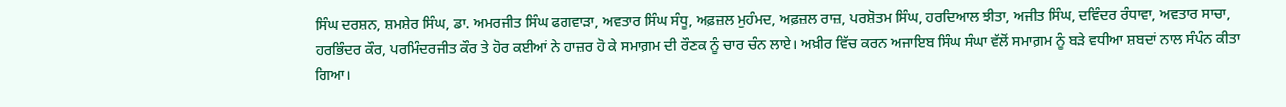ਸਿੰਘ ਦਰਸ਼ਨ, ਸ਼ਮਸ਼ੇਰ ਸਿੰਘ, ਡਾ. ਅਮਰਜੀਤ ਸਿੰਘ ਫਗਵਾੜਾ, ਅਵਤਾਰ ਸਿੰਘ ਸੰਧੂ, ਅਫ਼ਜ਼ਲ ਮੁਹੰਮਦ, ਅਫ਼ਜ਼ਲ ਰਾਜ਼, ਪਰਸ਼ੋਤਮ ਸਿੰਘ, ਹਰਦਿਆਲ ਝੀਤਾ, ਅਜੀਤ ਸਿੰਘ, ਦਵਿੰਦਰ ਰੰਧਾਵਾ, ਅਵਤਾਰ ਸਾਚਾ, ਹਰਭਿੰਦਰ ਕੌਰ, ਪਰਮਿੰਦਰਜੀਤ ਕੌਰ ਤੇ ਹੋਰ ਕਈਆਂ ਨੇ ਹਾਜ਼ਰ ਹੋ ਕੇ ਸਮਾਗ਼ਮ ਦੀ ਰੌਣਕ ਨੂੰ ਚਾਰ ਚੰਨ ਲਾਏ। ਅਖ਼ੀਰ ਵਿੱਚ ਕਰਨ ਅਜਾਇਬ ਸਿੰਘ ਸੰਘਾ ਵੱਲੋਂ ਸਮਾਗ਼ਮ ਨੂੰ ਬੜੇ ਵਧੀਆ ਸ਼ਬਦਾਂ ਨਾਲ ਸੰਪੰਨ ਕੀਤਾ ਗਿਆ।